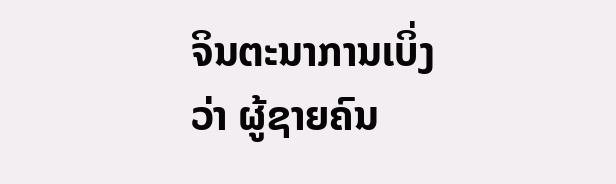ຈິນຕະນາການເບິ່ງວ່າ ຜູ້ຊາຍຄົນ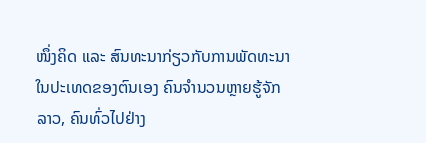ໜຶ່ງຄິດ ແລະ ສົນທະນາກ່ຽວກັບການພັດທະນາໃນປະເທດຂອງຕົນເອງ ຄົນຈຳນວນຫຼາຍຮູ້ຈັກລາວ, ຄົນທົ່ວໄປຢ່າງ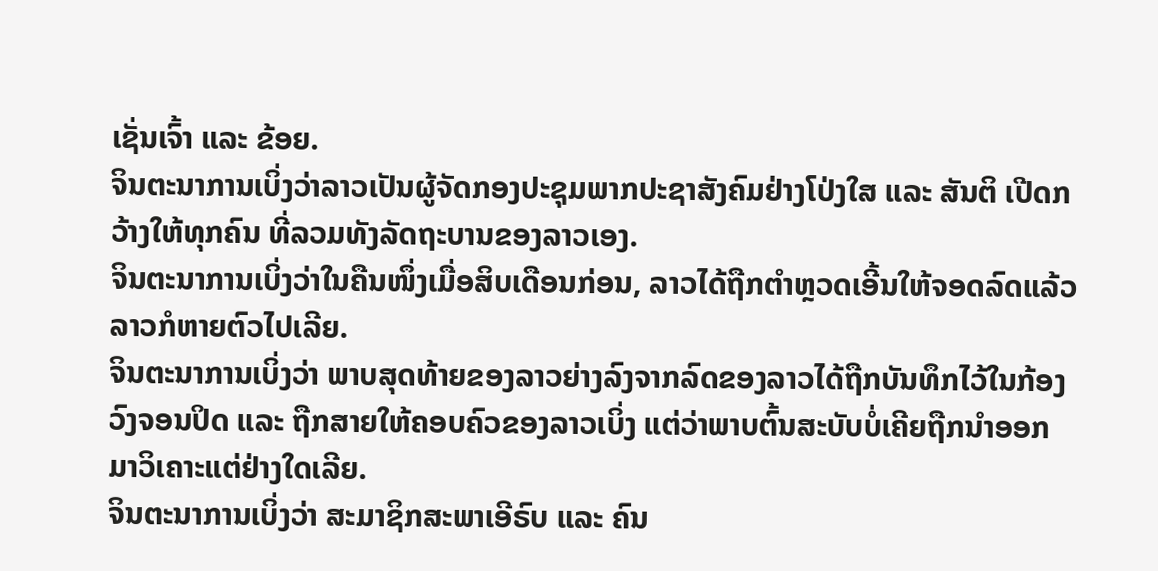ເຊັ່ນເຈົ້າ ແລະ ຂ້ອຍ.
ຈິນຕະນາການເບິ່ງວ່າລາວເປັນຜູ້ຈັດກອງປະຊຸມພາກປະຊາສັງຄົມຢ່າງໂປ່ງໃສ ແລະ ສັນຕິ ເປີດກວ້າງໃຫ້ທຸກຄົນ ທີ່ລວມທັງລັດຖະບານຂອງລາວເອງ.
ຈິນຕະນາການເບິ່ງວ່າໃນຄືນໜຶ່ງເມື່ອສິບເດືອນກ່ອນ, ລາວໄດ້ຖືກຕຳຫຼວດເອີ້ນໃຫ້ຈອດລົດແລ້ວລາວກໍຫາຍຕົວໄປເລີຍ.
ຈິນຕະນາການເບິ່ງວ່າ ພາບສຸດທ້າຍຂອງລາວຍ່າງລົງຈາກລົດຂອງລາວໄດ້ຖືກບັນທຶກໄວ້ໃນກ້ອງວົງຈອນປິດ ແລະ ຖືກສາຍໃຫ້ຄອບຄົວຂອງລາວເບິ່ງ ແຕ່ວ່າພາບຕົ້ນສະບັບບໍ່ເຄີຍຖືກນຳອອກມາວິເຄາະແຕ່ຢ່າງໃດເລີຍ.
ຈິນຕະນາການເບິ່ງວ່າ ສະມາຊິກສະພາເອີຣົບ ແລະ ຄົນ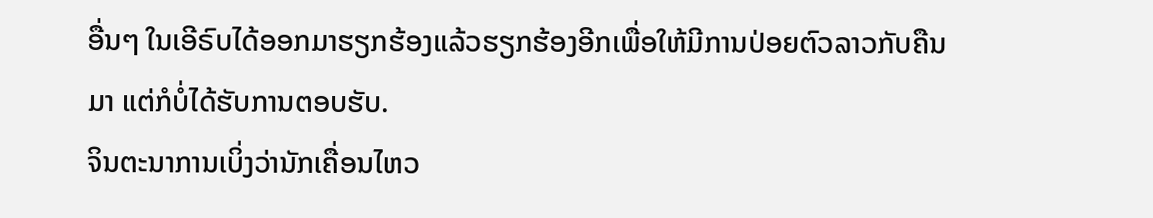ອື່ນໆ ໃນເອີຣົບໄດ້ອອກມາຮຽກຮ້ອງແລ້ວຮຽກຮ້ອງອີກເພື່ອໃຫ້ມີການປ່ອຍຕົວລາວກັບຄືນມາ ແຕ່ກໍບໍ່ໄດ້ຮັບການຕອບຮັບ.
ຈິນຕະນາການເບິ່ງວ່ານັກເຄື່ອນໄຫວ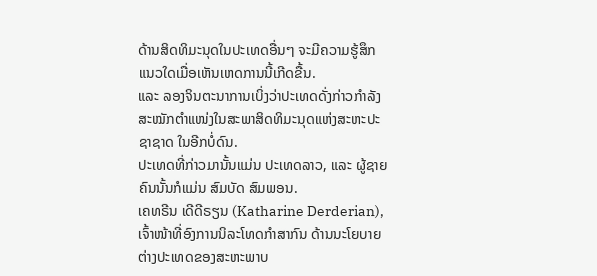ດ້ານສິດທິມະນຸດໃນປະເທດອື່ນໆ ຈະມີຄວາມຮູ້ສຶກແນວໃດເມື່ອເຫັນເຫດການນີ້ເກີດຂື້ນ.
ແລະ ລອງຈິນຕະນາການເບິ່ງວ່າປະເທດດັ່ງກ່າວກໍາລັງສະໝັກຕຳແໜ່ງໃນສະພາສິດທິມະນຸດແຫ່ງສະຫະປະຊາຊາດ ໃນອີກບໍ່ດົນ.
ປະເທດທີ່ກ່າວມານັ້ນແມ່ນ ປະເທດລາວ, ແລະ ຜູ້ຊາຍຄົນນັ້ນກໍແມ່ນ ສົມບັດ ສົມພອນ.
ເຄທຣີນ ເດີດີຣຽນ (Katharine Derderian), ເຈົ້າໜ້າທີ່ອົງການນິລະໂທດກຳສາກົນ ດ້ານນະໂຍບາຍຕ່າງປະເທດຂອງສະຫະພາບ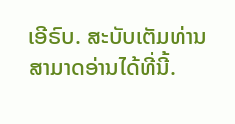ເອີຣົບ. ສະບັບເຕັມທ່ານສາມາດອ່ານໄດ້ທີ່ນີ້.